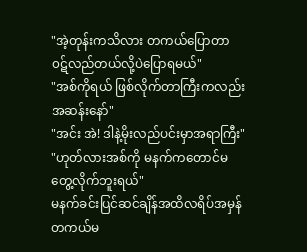"အဲ့တုန်းကသိလား တကယ်ပြောတာ ၀ဋ်လည်တယ်လို့ပဲပြောရမယ်"
"အစ်ကိုရယ် ဖြစ်လိုက်တာကြီးကလည်းအဆန်းနော်"
"အင်း အဲ! ဒါနဲ့မိုးလည်ပင်းမှာအရာကြီး"
"ဟုတ်လားအစ်ကို မနက်ကတောင်မတွေ့လိုက်ဘူးရယ်"
မနက်ခင်းပြင်ဆင်ချိန်အထိလရိပ်အမှန်တကယ်မ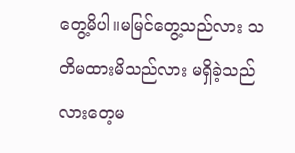တွေ့မိပါ။မမြင်တွေ့သည်လား သတိမထားမိသည်လား မရှိခဲ့သည်လားတေ့မ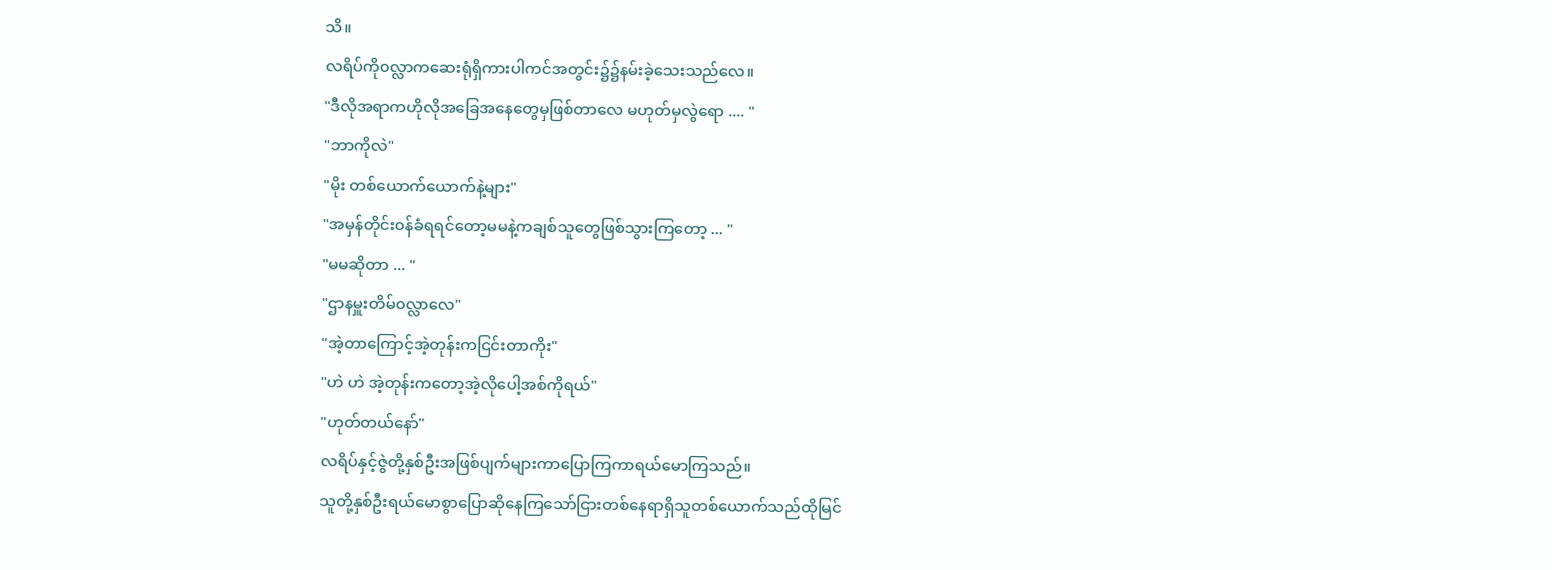သိ။
လရိပ်ကို၀လ္လာကဆေးရုံရှိကားပါကင်အတွင်း၌၌နမ်းခဲ့သေးသည်လေ။
"ဒီလိုအရာကဟိုလိုအခြေအနေတွေမှဖြစ်တာလေ မဟုတ်မှလွဲရော .... "
"ဘာကိုလဲ"
"မိုး တစ်ယောက်ယောက်နဲ့များ"
"အမှန်တိုင်း၀န်ခံရရင်တော့မမနဲ့ကချစ်သူတွေဖြစ်သွားကြတော့ ... "
"မမဆိုတာ ... "
"ဌာနမှူးတိမ်၀လ္လာလေ"
"အဲ့တာကြောင့်အဲ့တုန်းကငြင်းတာကိုး"
"ဟဲ ဟဲ အဲ့တုန်းကတော့အဲ့လိုပေါ့အစ်ကိုရယ်"
"ဟုတ်တယ်နော်"
လရိပ်နှင့်ဇွဲတို့နှစ်ဦးအဖြစ်ပျက်များကာပြောကြကာရယ်မောကြသည်။
သူတို့နှစ်ဦးရယ်မောစွာပြောဆိုနေကြသော်ငြားတစ်နေရာရှိသူတစ်ယောက်သည်ထိုမြင်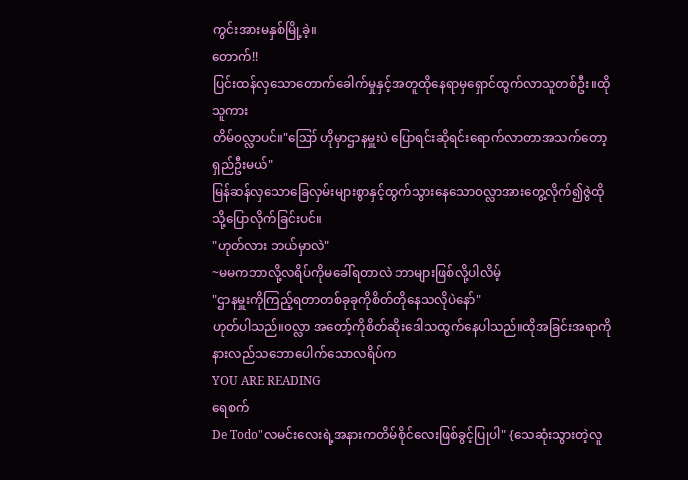ကွင်းအားမနှစ်မြို့ခဲ့။
တောက်!!
ပြင်းထန်လှသောတောက်ခေါက်မှုနှင့်အတူထိုနေရာမှရှောင်ထွက်လာသူတစ်ဦး။ထိုသူကား
တိမ်၀လ္လာပင်။"ဪ ဟိုမှာဌာနမှူးပဲ ပြောရင်းဆိုရင်းရောက်လာတာအသက်တော့ရှည်ဦးမယ်"
မြန်ဆန်လှသောခြေလှမ်းများစွာနှင့်ထွက်သွားနေသော၀လ္လာအားတွေ့လိုက်၍ဇွဲထိုသို့ပြောလိုက်ခြင်းပင်။
"ဟုတ်လား ဘယ်မှာလဲ"
~မမကဘာလို့လရိပ်ကိုမခေါ်ရတာလဲ ဘာများဖြစ်လို့ပါလိမ့်
"ဌာနမှူးကိုကြည့်ရတာတစ်ခုခုကိုစိတ်တိုနေသလိုပဲနော်"
ဟုတ်ပါသည်။၀လ္လာ အတော့်ကိုစိတ်ဆိုးဒေါသထွက်နေပါသည်။ထိုအခြင်းအရာကိုနားလည်သဘောပေါက်သောလရိပ်က
YOU ARE READING
ရေစက်
De Todo"လမင်းလေးရဲ့အနားကတိမ်စိုင်လေးဖြစ်ခွင့်ပြုပါ" {သေဆုံးသွားတဲ့လူ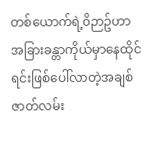တစ်ယောက်ရဲ့၀ိဉာဥ်ဟာအခြားခန္တာကိုယ်မှာနေထိုင်ရင်းဖြစ်ပေါ်လာတဲ့အချစ်ဇာတ်လမ်း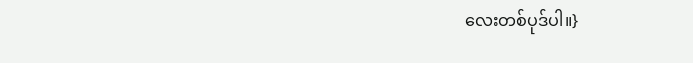လေးတစ်ပုဒ်ပါ။}